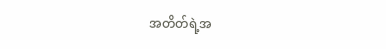အတိတ်ရဲ့အ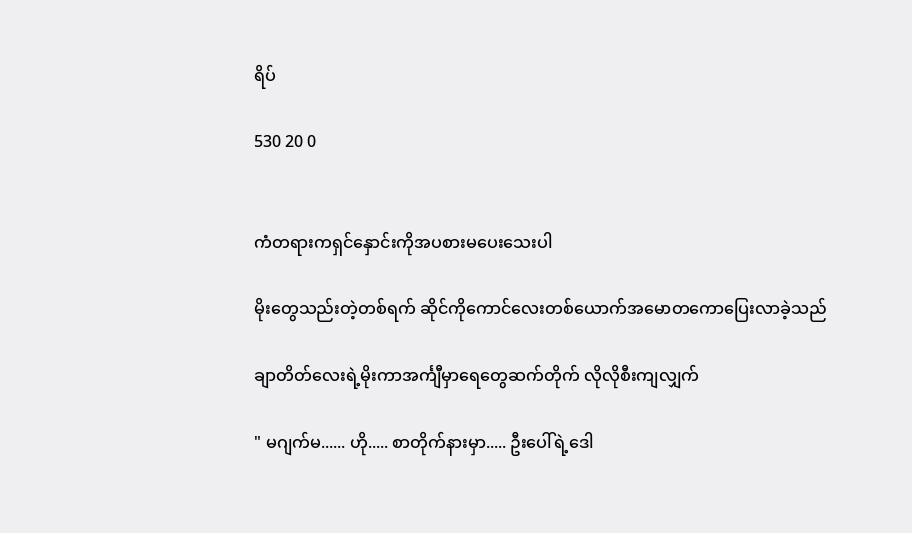ရိပ်

530 20 0


ကံတရားကရှင်နှောင်းကိုအပစားမပေးသေးပါ

မိုးတွေသည်းတဲ့တစ်ရက် ဆိုင်ကိုကောင်လေးတစ်ယောက်အမောတကောပြေးလာခဲ့သည်

ချာတိတ်လေးရဲ့မိုးကာအင်္ကျီမှာရေတွေဆက်တိုက် လိုလိုစီးကျလျှက်

" မဂျက်မ...... ဟို..... စာတိုက်နားမှာ..... ဦးပေါ်ရဲ့ဒေါ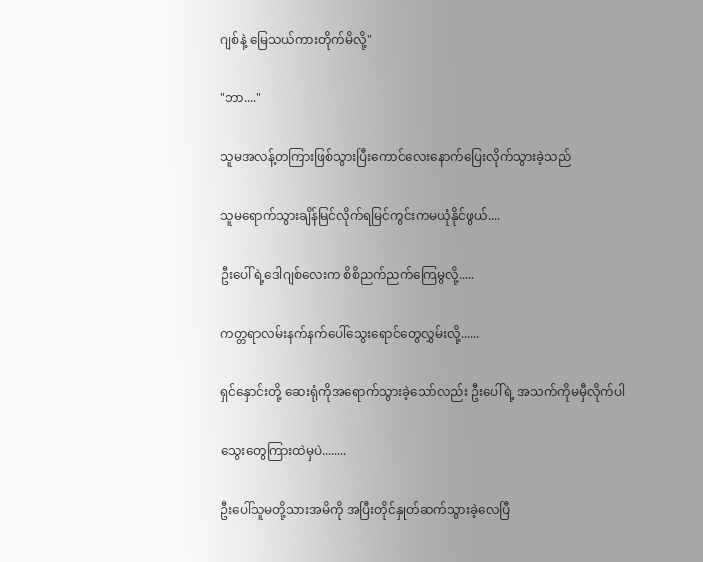ဂျစ်နဲ့ မြေသယ်ကားတိုက်မိလို့"

"ဘာ...."

သူမအလန့်တကြားဖြစ်သွားပြီးကောင်လေးနောက်ပြေးလိုက်သွားခဲ့သည်

သူမရောက်သွားချိန်မြင်လိုက်ရမြင်ကွင်းကမယုံနိုင်ဖွယ်....

ဦးပေါ်ရဲ့ဒေါဂျစ်လေးက စိစိညက်ညက်ကြေမွလို့.....

ကတ္တရာလမ်းနက်နက်ပေါ်သွေးရောင်တွေလွှမ်းလို့......

ရှင်နှောင်းတို့ ဆေးရုံကိုအရောက်သွားခဲ့သော်လည်း ဦးပေါ်ရဲ့ အသက်ကိုမမှီလိုက်ပါ

သွေးတွေကြားထဲမှပဲ........

ဦးပေါ်သူမတို့သားအမိကို အပြီးတိုင်နှုတ်ဆက်သွားခဲ့လေပြီ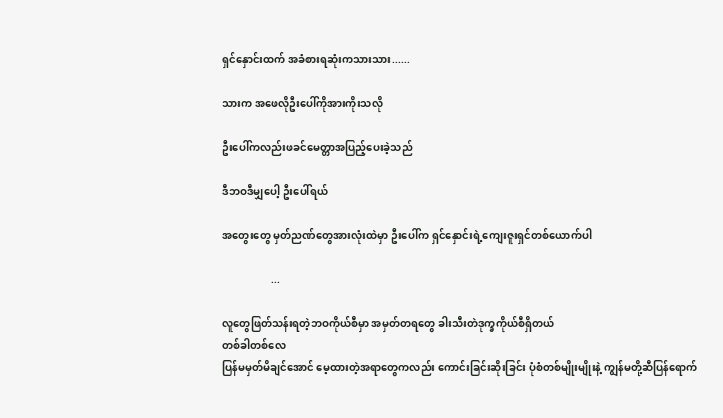ရှင်နှောင်းထက် အခံစားရဆုံးကသားသား......

သားက အဖေလိုဦးပေါ်ကိုအားကိုးသလို

ဦးပေါ်ကလည်းဖခင်မေတ္တာအပြည့်ပေးခဲ့သည်

ဒီဘဝဒီမျှပေါ့ ဦးပေါ်ရယ်

အတွေးတွေ မှတ်ညဏ်တွေအားလုံးထဲမှာ ဦးပေါ်က ရှင်နှောင်းရဲ့ကျေးဇူးရှင်တစ်ယောက်ပါ

                   ...

လူတွေဖြတ်သန်းရတဲ့ဘဝကိုယ်စီမှာ အမှတ်တရတွေ ခါးသီးတဲဒုက္ခကိုယ်စီရှိတယ်
တစ်ခါတစ်လေ
ပြန်မမှတ်မိချင်အောင် မေ့ထားတဲ့အရာတွေကလည်း ကောင်းခြင်းဆိုးခြင်း ပုံစံတစ်မျိုးမျိုးနဲ့ ကျွန်မတို့ဆီပြန်ရောက်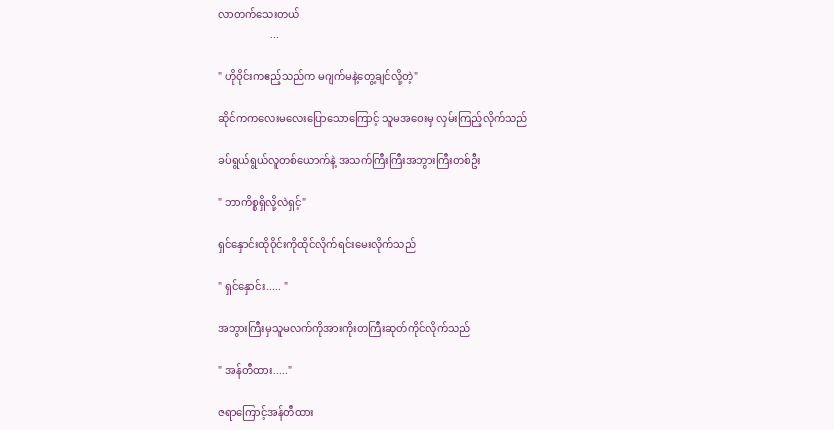လာတက်သေးတယ်
                    ...

" ဟိုဝိုင်းကဧည့်သည်က မဂျက်မနဲ့တွေ့ချင်လို့တဲ့"

ဆိုင်ကကလေးမလေးပြောသောကြောင့် သူမအဝေးမှ လှမ်းကြည့်လိုက်သည်

ခပ်ရွယ်ရွယ်လူတစ်ယောက်နဲ့ အသက်ကြီးကြီးအဘွားကြီးတစ်ဦး

" ဘာကိစ္စရှိလို့လဲရှင့်"

ရှင်နှောင်းထိုဝိုင်းကိုထိုင်လိုက်ရင်းမေးလိုက်သည်

" ရှင်နှောင်း..... "

အဘွားကြီးမှသူမလက်ကိုအားကိုးတကြီးဆုတ်ကိုင်လိုက်သည်

" အန်တီထား....."

ဇရာကြောင့်အန်တီထား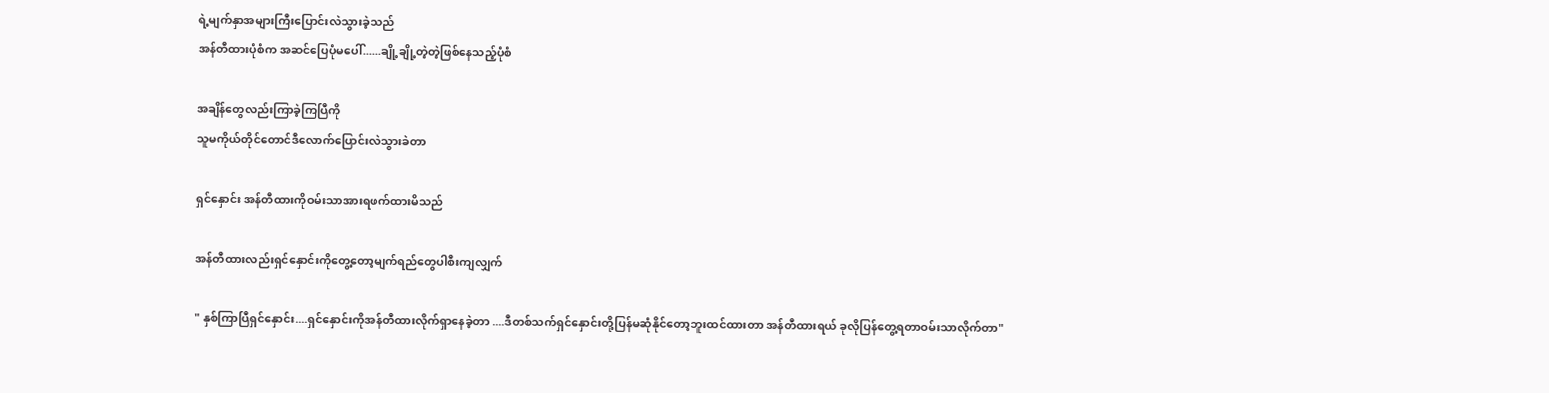ရဲ့မျက်နှာအများကြီးပြောင်းလဲသွားခဲ့သည်
အန်တီထားပုံစံက အဆင်ပြေပုံမပေါ်......ချို့ချို့တဲ့တဲ့ဖြစ်နေသည့်ပုံစံ

အချိန်တွေလည်းကြာခဲ့ကြပြီကို
သူမကိုယ်တိုင်တောင်ဒီလောက်ပြောင်းလဲသွားခဲတာ

ရှင်နှောင်း အန်တီထားကိုဝမ်းသာအားရဖက်ထားမိသည်

အန်တီထားလည်းရှင်နှောင်းကိုတွေ့တော့မျက်ရည်တွေပါစီးကျလျှက်

" နှစ်ကြာပြီရှင်နှောင်း....ရှင်နှောင်းကိုအန်တီထားလိုက်ရှာနေခဲ့တာ ....ဒီတစ်သက်ရှင်နှောင်းတို့ပြန်မဆုံနိုင်တော့ဘူးထင်ထားတာ အန်တီထားရယ် ခုလိုပြန်တွေ့ရတာဝမ်းသာလိုက်တာ"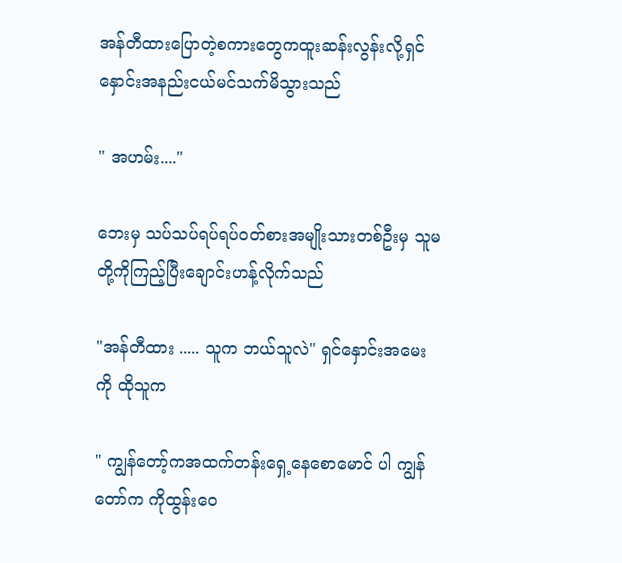အန်တီထားပြောတဲ့စကားတွေကထူးဆန်းလွန်းလို့ရှင်နှောင်းအနည်းငယ်မင်သက်မိသွားသည်

" အဟမ်း...."

ဘေးမှ သပ်သပ်ရပ်ရပ်ဝတ်စားအမျိုးသားတစ်ဦးမှ သူမတို့ကိုကြည့်ပြီးချောင်းဟန့်လိုက်သည်

"အန်တီထား ..... သူက ဘယ်သူလဲ" ရှင်နှောင်းအမေးကို ထိုသူက

" ကျွန်တော့်ကအထက်တန်းရှေ့နေစောမောင် ပါ ကျွန်တော်က ကိုထွန်းဝေ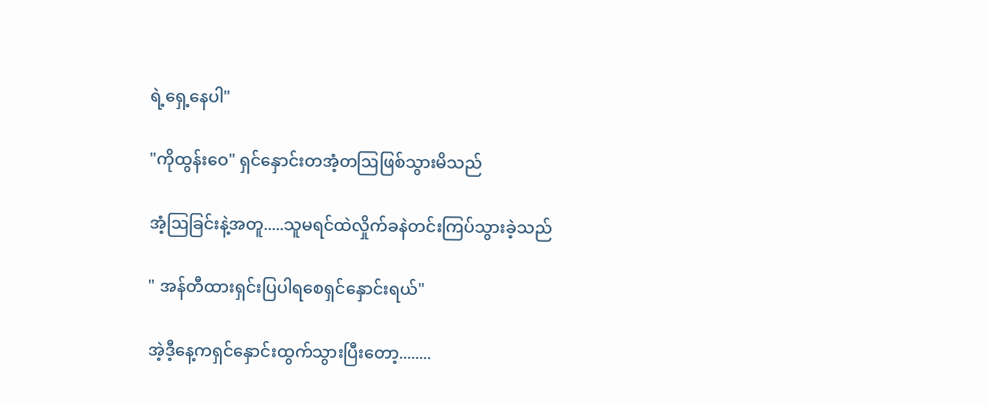ရဲ့ရှေ့နေပါ"

"ကိုထွန်းဝေ" ရှင်နှောင်းတအံ့တဩဖြစ်သွားမိသည်

အံ့ဩခြင်းနဲ့အတူ.....သူမရင်ထဲလှိုက်ခနဲတင်းကြပ်သွားခဲ့သည်

" အန်တီထားရှင်းပြပါရစေရှင်နှောင်းရယ်"

အဲ့ဒီ့နေ့ကရှင်နှောင်းထွက်သွားပြီးတော့........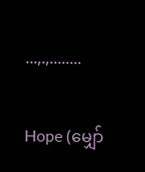...,.,........

Hope (မျှော်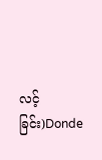လင့်ခြင်း)Donde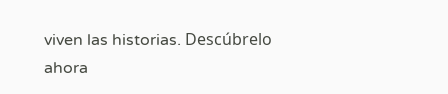viven las historias. Descúbrelo ahora